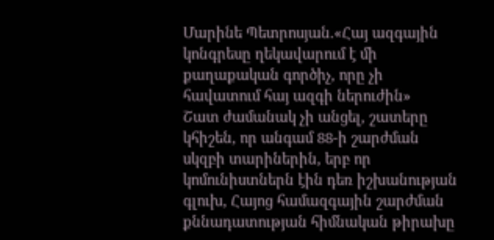Մարինե Պետրոսյան.«Հայ ազգային կոնգրեսը ղեկավարում է մի քաղաքական գործիչ, որը չի հավատում հայ ազգի ներուժին»
Շատ ժամանակ չի անցել, շատերը կհիշեն, որ անգամ 88-ի շարժման սկզբի տարիներին, երբ որ կոմունիստներն էին դեռ իշխանության գլուխ, Հայոց համազգային շարժման քննադատության հիմնական թիրախը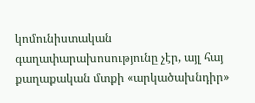կոմունիստական գաղափարախոսությունը չէր, այլ հայ քաղաքական մտքի «արկածախնդիր»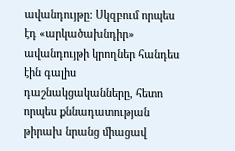ավանդույթը: Սկզբում որպես էդ «արկածախնդիր» ավանդույթի կրողներ հանդես էին գալիս դաշնակցականները, հետո որպես քննադատության թիրախ նրանց միացավ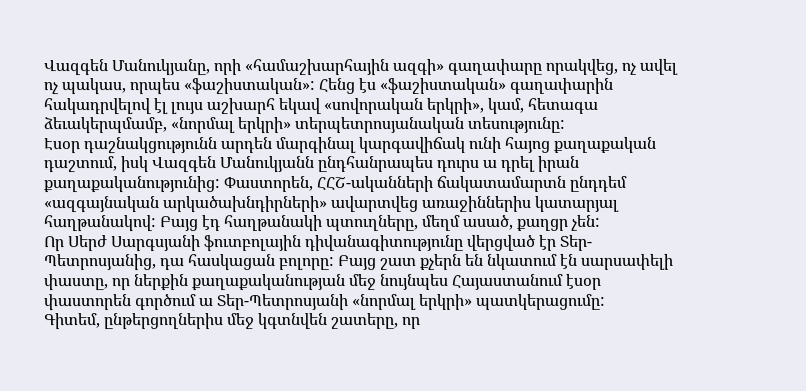Վազգեն Մանուկյանը, որի «համաշխարհային ազգի» գաղափարը որակվեց, ոչ ավել ոչ պակաս, որպես «ֆաշիստական»: Հենց էս «ֆաշիստական» գաղափարին հակադրվելով էլ լույս աշխարհ եկավ «սովորական երկրի», կամ, հետագա ձեւակերպմամբ, «նորմալ երկրի» տերպետրոսյանական տեսությունը:
Էսօր դաշնակցությունն արդեն մարգինալ կարգավիճակ ունի հայոց քաղաքական դաշտում, իսկ Վազգեն Մանուկյանն ընդհանրապես դուրս ա դրել իրան քաղաքականությունից: Փաստորեն, ՀՀՇ-ականների ճակատամարտն ընդդեմ «ազգայնական արկածախնդիրների» ավարտվեց առաջիններիս կատարյալ հաղթանակով: Բայց էդ հաղթանակի պտուղները, մեղմ ասած, քաղցր չեն:
Որ Սերժ Սարգսյանի ֆուտբոլային դիվանագիտությունը վերցված էր Տեր-Պետրոսյանից, դա հասկացան բոլորը: Բայց շատ քչերն են նկատում էն սարսափելի փաստը, որ ներքին քաղաքականության մեջ նույնպես Հայաստանում էսօր փաստորեն գործում ա Տեր-Պետրոսյանի «նորմալ երկրի» պատկերացումը:
Գիտեմ, ընթերցողներիս մեջ կգտնվեն շատերը, որ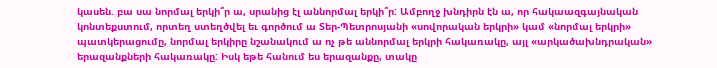կասեն. բա սա նորմալ երկի՞ր ա, սրանից էլ աննորմալ երկի՞ր: Ամբողջ խնդիրն էն ա, որ հակաազգայնական կոնտեքստում, որտեղ ստեղծվել եւ գործում ա Տեր-Պետրոսյանի «սովորական երկրի» կամ «նորմալ երկրի» պատկերացումը, նորմալ երկիրը նշանակում ա ոչ թե աննորմալ երկրի հակառակը, այլ «արկածախնդրական» երազանքների հակառակը: Իսկ եթե հանում ես երազանքը, տակը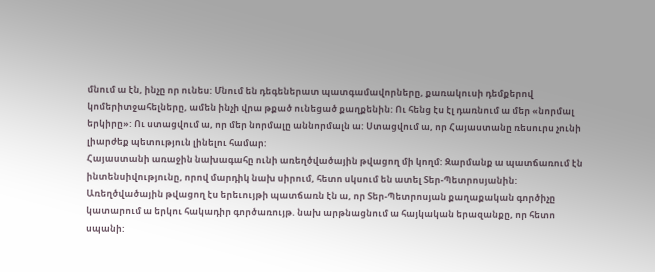մնում ա էն, ինչը որ ունես: Մնում են դեգեներատ պատգամավորները, քառակուսի դեմքերով կոմերիտջահելները, ամեն ինչի վրա թքած ունեցած քաղքենին: Ու հենց էս էլ դառնում ա մեր «նորմալ երկիրը»: Ու ստացվում ա, որ մեր նորմալը աննորմալն ա: Ստացվում ա, որ Հայաստանը ռեսուրս չունի լիարժեք պետություն լինելու համար:
Հայաստանի առաջին նախագահը ունի առեղծվածային թվացող մի կողմ: Զարմանք ա պատճառում էն ինտենսիվությունը, որով մարդիկ նախ սիրում, հետո սկսում են ատել Տեր-Պետրոսյանին: Առեղծվածային թվացող էս երեւույթի պատճառն էն ա, որ Տեր-Պետրոսյան քաղաքական գործիչը կատարում ա երկու հակադիր գործառույթ. նախ արթնացնում ա հայկական երազանքը, որ հետո սպանի: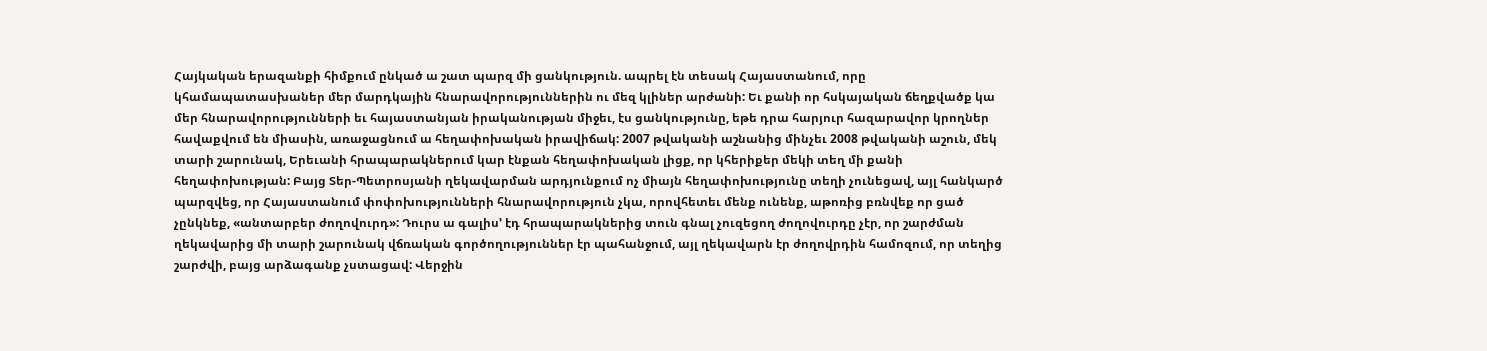Հայկական երազանքի հիմքում ընկած ա շատ պարզ մի ցանկություն. ապրել էն տեսակ Հայաստանում, որը կհամապատասխաներ մեր մարդկային հնարավորություններին ու մեզ կլիներ արժանի: Եւ քանի որ հսկայական ճեղքվածք կա մեր հնարավորությունների եւ հայաստանյան իրականության միջեւ, էս ցանկությունը, եթե դրա հարյուր հազարավոր կրողներ հավաքվում են միասին, առաջացնում ա հեղափոխական իրավիճակ: 2007 թվականի աշնանից մինչեւ 2008 թվականի աշուն, մեկ տարի շարունակ, Երեւանի հրապարակներում կար էնքան հեղափոխական լիցք, որ կհերիքեր մեկի տեղ մի քանի հեղափոխության: Բայց Տեր-Պետրոսյանի ղեկավարման արդյունքում ոչ միայն հեղափոխությունը տեղի չունեցավ, այլ հանկարծ պարզվեց, որ Հայաստանում փոփոխությունների հնարավորություն չկա, որովհետեւ մենք ունենք, աթոռից բռնվեք որ ցած չընկնեք, «անտարբեր ժողովուրդ»: Դուրս ա գալիս’ էդ հրապարակներից տուն գնալ չուզեցող ժողովուրդը չէր, որ շարժման ղեկավարից մի տարի շարունակ վճռական գործողություններ էր պահանջում, այլ ղեկավարն էր ժողովրդին համոզում, որ տեղից շարժվի, բայց արձագանք չստացավ: Վերջին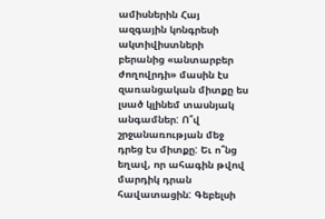ամիսներին Հայ ազգային կոնգրեսի ակտիվիստների բերանից «անտարբեր ժողովրդի» մասին էս զառանցական միտքը ես լսած կլինեմ տասնյակ անգամներ: Ո՞վ շրջանառության մեջ դրեց էս միտքը: Եւ ո՞նց եղավ, որ ահագին թվով մարդիկ դրան հավատացին: Գեբելսի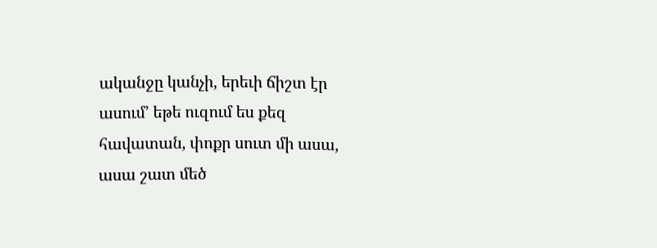ականջը կանչի, երեւի ճիշտ էր ասում’ եթե ուզում ես քեզ հավատան, փոքր սուտ մի ասա, ասա շատ մեծ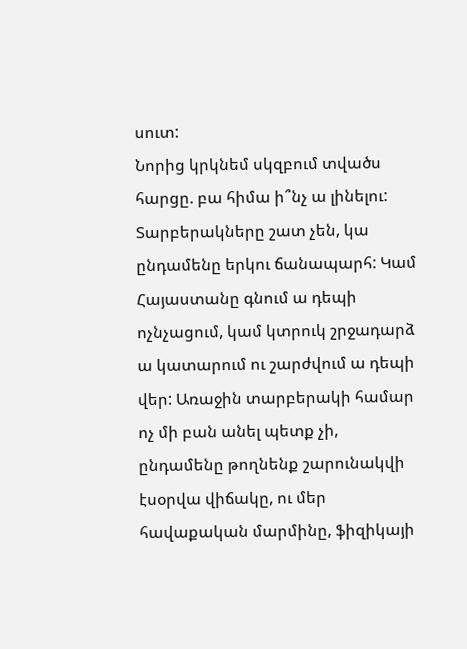սուտ:
Նորից կրկնեմ սկզբում տվածս հարցը. բա հիմա ի՞նչ ա լինելու: Տարբերակները շատ չեն, կա ընդամենը երկու ճանապարհ: Կամ Հայաստանը գնում ա դեպի ոչնչացում, կամ կտրուկ շրջադարձ ա կատարում ու շարժվում ա դեպի վեր: Առաջին տարբերակի համար ոչ մի բան անել պետք չի, ընդամենը թողնենք շարունակվի էսօրվա վիճակը, ու մեր հավաքական մարմինը, ֆիզիկայի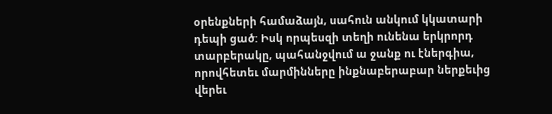օրենքների համաձայն, սահուն անկում կկատարի դեպի ցած: Իսկ որպեսզի տեղի ունենա երկրորդ տարբերակը, պահանջվում ա ջանք ու էներգիա, որովհետեւ մարմինները ինքնաբերաբար ներքեւից վերեւ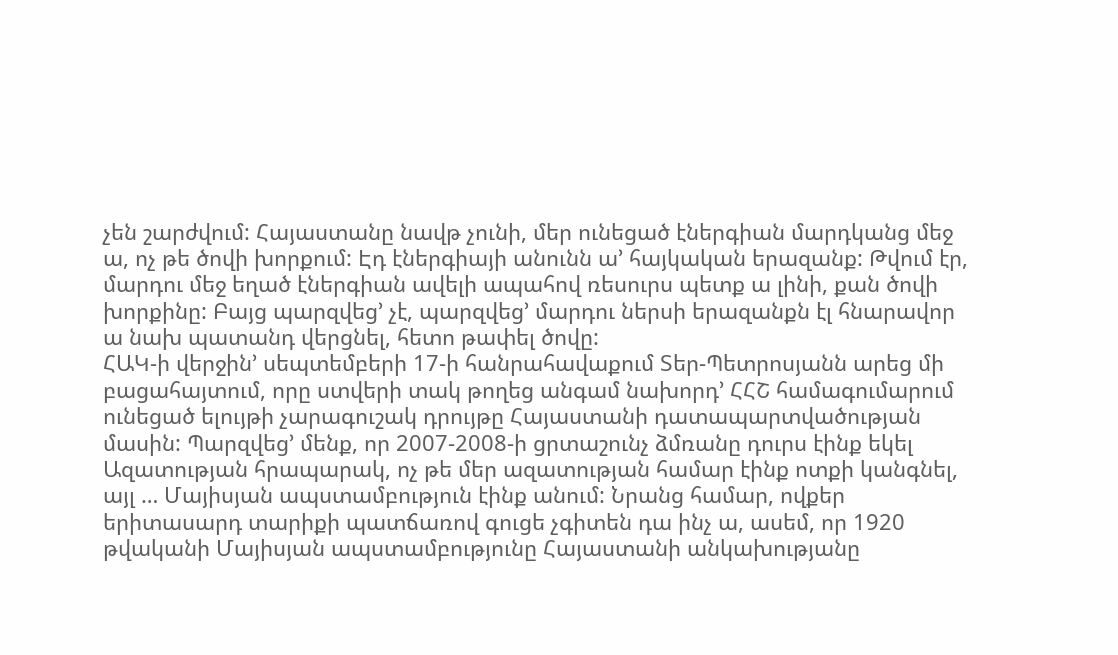չեն շարժվում: Հայաստանը նավթ չունի, մեր ունեցած էներգիան մարդկանց մեջ ա, ոչ թե ծովի խորքում: Էդ էներգիայի անունն ա’ հայկական երազանք: Թվում էր, մարդու մեջ եղած էներգիան ավելի ապահով ռեսուրս պետք ա լինի, քան ծովի խորքինը: Բայց պարզվեց’ չէ, պարզվեց’ մարդու ներսի երազանքն էլ հնարավոր ա նախ պատանդ վերցնել, հետո թափել ծովը:
ՀԱԿ-ի վերջին’ սեպտեմբերի 17-ի հանրահավաքում Տեր-Պետրոսյանն արեց մի բացահայտում, որը ստվերի տակ թողեց անգամ նախորդ’ ՀՀՇ համագումարում ունեցած ելույթի չարագուշակ դրույթը Հայաստանի դատապարտվածության մասին: Պարզվեց’ մենք, որ 2007-2008-ի ցրտաշունչ ձմռանը դուրս էինք եկել Ազատության հրապարակ, ոչ թե մեր ազատության համար էինք ոտքի կանգնել, այլ … Մայիսյան ապստամբություն էինք անում: Նրանց համար, ովքեր երիտասարդ տարիքի պատճառով գուցե չգիտեն դա ինչ ա, ասեմ, որ 1920 թվականի Մայիսյան ապստամբությունը Հայաստանի անկախությանը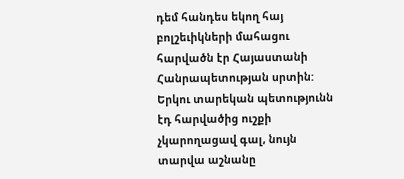դեմ հանդես եկող հայ բոլշեւիկների մահացու հարվածն էր Հայաստանի Հանրապետության սրտին: Երկու տարեկան պետությունն էդ հարվածից ուշքի չկարողացավ գալ, նույն տարվա աշնանը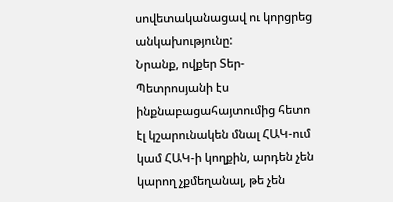սովետականացավ ու կորցրեց անկախությունը:
Նրանք, ովքեր Տեր-Պետրոսյանի էս ինքնաբացահայտումից հետո էլ կշարունակեն մնալ ՀԱԿ-ում կամ ՀԱԿ-ի կողքին, արդեն չեն կարող չքմեղանալ, թե չեն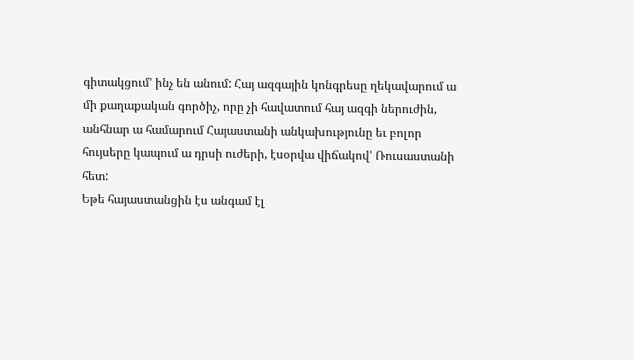գիտակցում’ ինչ են անում: Հայ ազգային կոնգրեսը ղեկավարում ա մի քաղաքական գործիչ, որը չի հավատում հայ ազգի ներուժին, անհնար ա համարում Հայաստանի անկախությունը եւ բոլոր հույսերը կապում ա դրսի ուժերի, էսօրվա վիճակով’ Ռուսաստանի հետ:
Եթե հայաստանցին էս անգամ էլ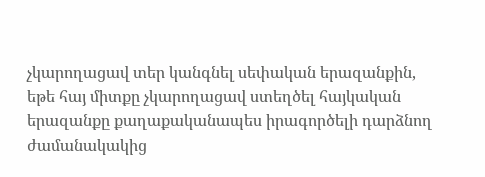չկարողացավ տեր կանգնել սեփական երազանքին, եթե հայ միտքը չկարողացավ ստեղծել հայկական երազանքը քաղաքականապես իրագործելի դարձնող ժամանակակից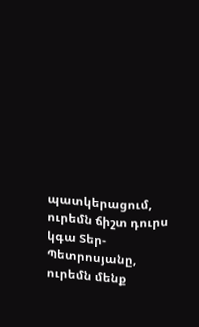պատկերացում, ուրեմն ճիշտ դուրս կգա Տեր-Պետրոսյանը, ուրեմն մենք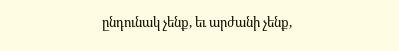ընդունակ չենք, եւ արժանի չենք,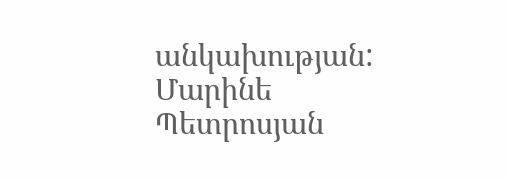անկախության:
Մարինե Պետրոսյան